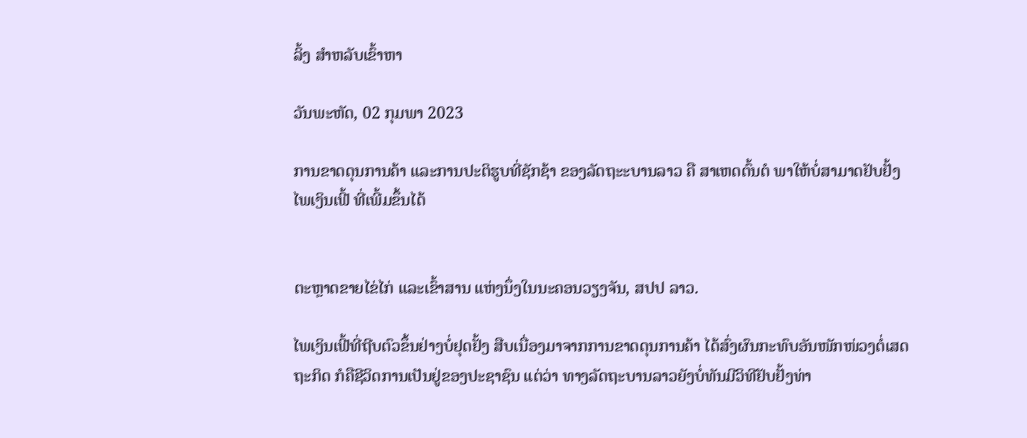ລິ້ງ ສຳຫລັບເຂົ້າຫາ

ວັນພະຫັດ, 02 ກຸມພາ 2023

ການຂາດດຸນການຄ້າ ແລະການປະຕິຮູບທີ່ຊັກຊ້າ ຂອງລັດຖະະບານລາວ ຄື ສາເຫດຕົ້ນຕໍ ພາໃຫ້ບໍ່ສາມາດຢັບຢັ້ງ ໄພເງິນເຟີ້ ທີ່ເພີ້ມຂຶ້ນໄດ້


ຕະຫຼາດຂາຍໄຂ່ໄກ່ ແລະເຂົ້າສານ ແຫ່ງນຶ່ງໃນນະຄອນວຽງຈັນ, ສປປ ລາວ.

ໄພເງິນເຟີ້ທີ່ຖີບຕົວຂຶ້ນຢ່າງບໍ່ຢຸດຢັ້ງ ສືບເນື່ອງມາຈາກການຂາດດຸນການຄ້າ ໄດ້ສົ່ງຜົນກະທົບອັນໜັກໜ່ວງຕໍ່ເສດຖະກິດ ກໍຄືຊີວິດການເປັນຢູ່ຂອງປະຊາຊົນ ແຕ່ວ່າ ທາງລັດຖະບານລາວຍັງບໍ່ທັນມີວິທີຢັບຢັ້ງທ່າ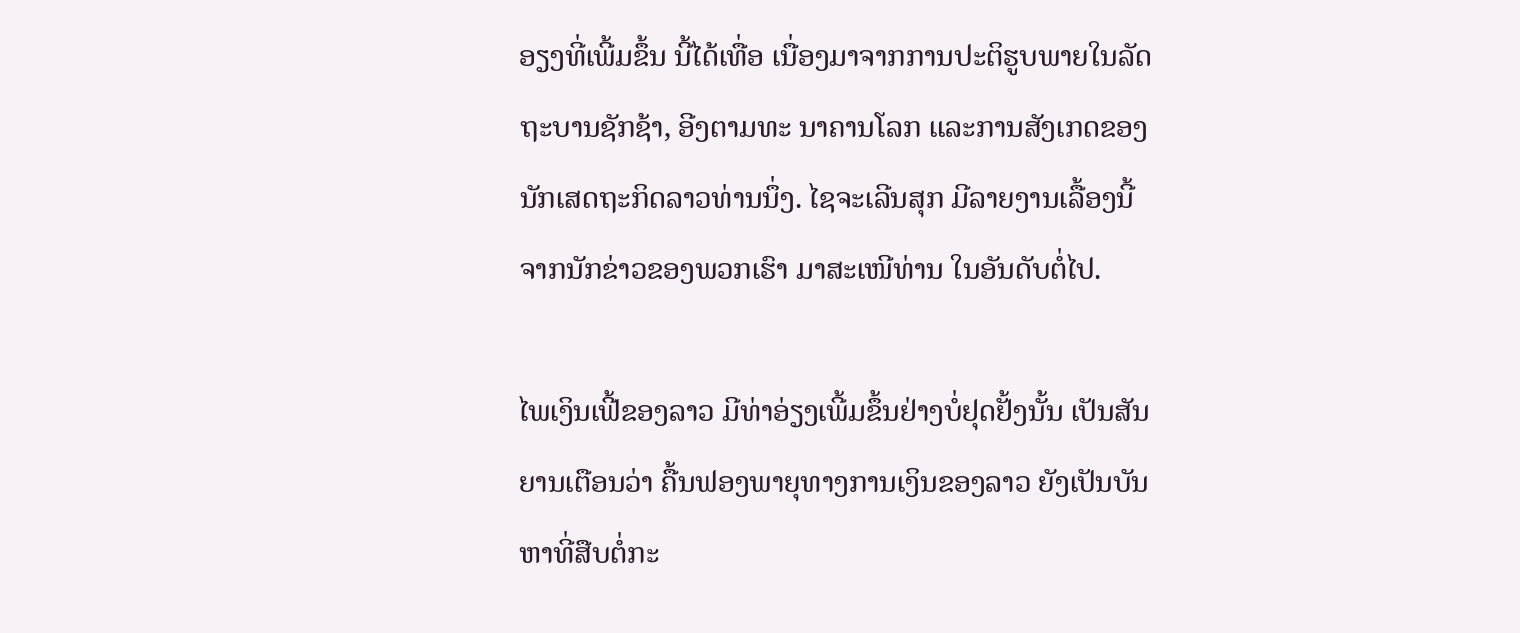ອຽງທີ່ເພີ້ມຂຶ້ນ ນີ້ໄດ້ເທື່ອ ເນື່ອງມາຈາກການປະຕິຮູບພາຍໃນລັດຖະບານຊັກຊ້າ, ອີງຕາມທະ ນາຄານໂລກ ແລະການສັງເກດຂອງນັກເສດຖະກິດລາວທ່ານນຶ່ງ. ໄຊຈະເລີນສຸກ ມີລາຍງານເລື້ອງນີ້ ຈາກນັກຂ່າວຂອງພວກເຮົາ ມາສະເໜີທ່ານ ໃນອັນດັບຕໍ່ໄປ.

ໄພເງິນເຟີ້ຂອງລາວ ມີທ່າອ່ຽງເພີ້ມຂຶ້ນຢ່າງບໍ່ຢຸດຢັ້ງນັ້ນ ເປັນສັນຍານເຕືອນວ່າ ຄື້ນຟອງພາຍຸທາງການເງິນຂອງລາວ ຍັງເປັນບັນຫາທີ່ສືບຕໍ່ກະ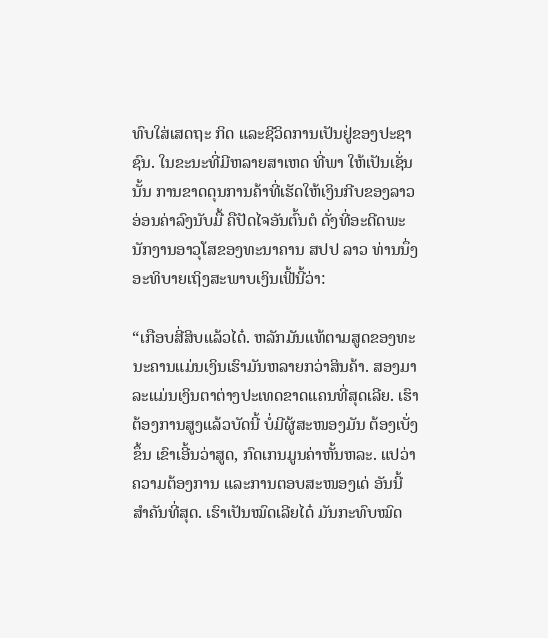ທົບໃສ່ເສດຖະ ກິດ ແລະຊີວິດການເປັນຢູ່ຂອງປະຊາຊົນ. ໃນຂະນະທີ່ມີຫລາຍສາເຫດ ທີ່ພາ ໃຫ້ເປັນເຊັ່ນນັ້ນ ການຂາດດຸນການຄ້າທີ່ເຮັດໃຫ້ເງິນກີບຂອງລາວອ່ອນຄ່າລົງນັບມື້ ຄືປັດໄຈອັນຕົ້ນຕໍ ດັ່ງທີ່ອະດີດພະນັກງານອາວຸໂສຂອງທະນາຄານ ສປປ ລາວ ທ່ານນຶ່ງ ອະທິບາຍເຖິງສະພາບເງິນເຟີ້ນີ້ວ່າ:

“ເກືອບສີ່ສິບແລ້ວໄດ໋. ຫລັກມັນແທ້ຕາມສູດຂອງທະນະຄານແມ່ນເງິນເຮົາມັນຫລາຍກວ່າສິນຄ້າ. ສອງມາລະແມ່ນເງິນຕາຕ່າງປະເທດຂາດແຄນທີ່ສຸດເລີຍ. ເຮົາຕ້ອງການສູງແລ້ວບັດນີ້ ບໍ່ມີຜູ້ສະໜອງມັນ ຕ້ອງເບັ່ງຂຶ້ນ ເຂົາເອີ້ນວ່າສູດ, ກົດເກນມູນຄ່າຫັ້ນຫລະ. ແປວ່າຄວາມຕ້ອງການ ແລະການຕອບສະໜອງເດ່ ອັນນີ້ສໍາຄັນທີ່ສຸດ. ເຮົາເປັນໝົດເລີຍໄດ໋ ມັນກະທົບໝົດ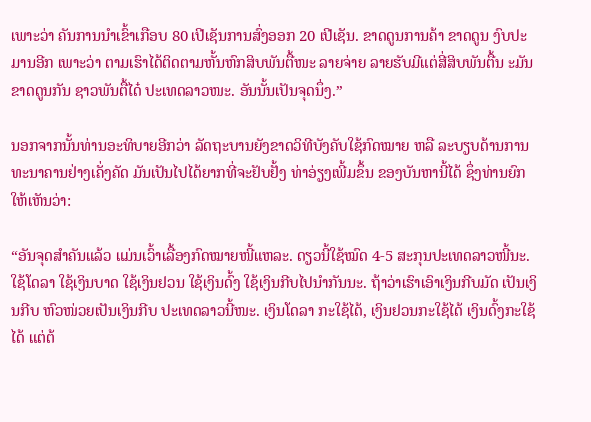ເພາະວ່າ ຄັນການນໍາເຂົ້າເກືອບ 80 ເປີເຊັນການສົ່ງອອກ 20 ເປີເຊັນ. ຂາດດູນການຄ້າ ຂາດດູນ ງົບປະມານອີກ ເພາະວ່າ ຕາມເຮົາໄດ້ຕິດຕາມຫັ້ນຫົກສິບພັນຕື້ໜະ ລາຍຈ່າຍ ລາຍຮັບມີແຕ່ສີ່ສິບພັນຕື້ນ ະມັນຂາດດູນກັນ ຊາວພັນຕື້ໄດ໋ ປະເທດລາວໜະ. ອັນນັ້ນເປັນຈຸດນຶ່ງ.”

ນອກຈາກນັ້ນທ່ານອະທິບາຍອີກວ່າ ລັດຖະບານຍັງຂາດວິທີບັງຄັບໃຊ້ກົດໝາຍ ຫລື ລະບຽບດ້ານການທະນາຄານຢ່າງເຄັ່ງຄັດ ມັນເປັນໄປໄດ້ຍາກທີ່ຈະຢັບຢັ້ງ ທ່າອ່ຽງເພີ້ມຂຶ້ນ ຂອງບັນຫານີ້ໄດ້ ຊຶ່ງທ່ານຍົກໃຫ້ເຫັນວ່າ:

“ອັນຈຸດສໍາຄັນແລ້ວ ແມ່ນເວົ້າເລື້ອງກົດໝາຍໜີ້ແຫລະ. ດຽວນີ້ໃຊ້ໝົດ 4-5 ສະກຸນປະເທດລາວໜີ້ນະ. ໃຊ້ໂດລາ ໃຊ້ເງິນບາດ ໃຊ້ເງິນຢວນ ໃຊ້ເງິນດົ້ງ ໃຊ້ເງິນກີບໄປນໍາກັນນະ. ຖ້າວ່າເຮົາເອົາເງິນກີບມັດ ເປັນເງິນກີບ ຫົວໜ່ວຍເປັນເງິນກີບ ປະເທດລາວນີ້ໜະ. ເງິນໂດລາ ກະໃຊ້ໄດ້, ເງິນຢວນກະໃຊ້ໄດ້ ເງິນດົ້ງກະໃຊ້ໄດ້ ແຕ່ຕ້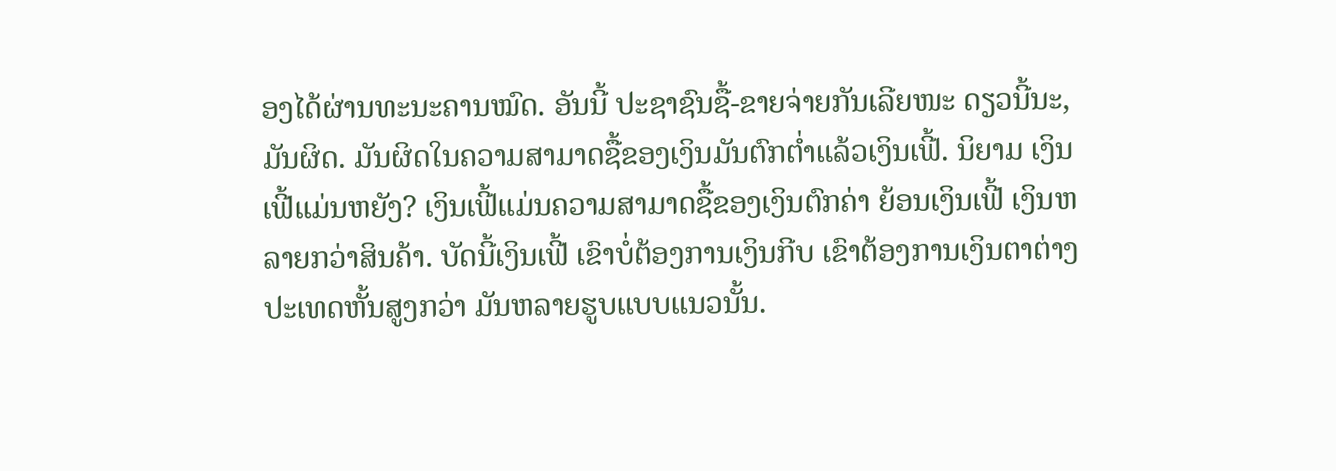ອງໄດ້ຜ່ານທະນະຄານໝົດ. ອັນນີ້ ປະຊາຊົນຊື້-ຂາຍຈ່າຍກັນເລີຍໜະ ດຽວນີ້ນະ, ມັນຜິດ. ມັນຜິດໃນຄວາມສາມາດຊື້ຂອງເງິນມັນຕົກຕໍ່າແລ້ວເງິນເຟີ້. ນິຍາມ ເງິນເຟີ້ແມ່ນຫຍັງ? ເງິນເຟີ້ແມ່ນຄວາມສາມາດຊື້ຂອງເງິນຕົກຄ່າ ຍ້ອນເງິນເຟີ້ ເງິນຫລາຍກວ່າສິນຄ້າ. ບັດນີ້ເງິນເຟີ້ ເຂົາບໍ່ຕ້ອງການເງິນກີບ ເຂົາຕ້ອງການເງິນຕາຕ່າງປະເທດຫັ້ນສູງກວ່າ ມັນຫລາຍຮູບແບບແນວນັ້ນ.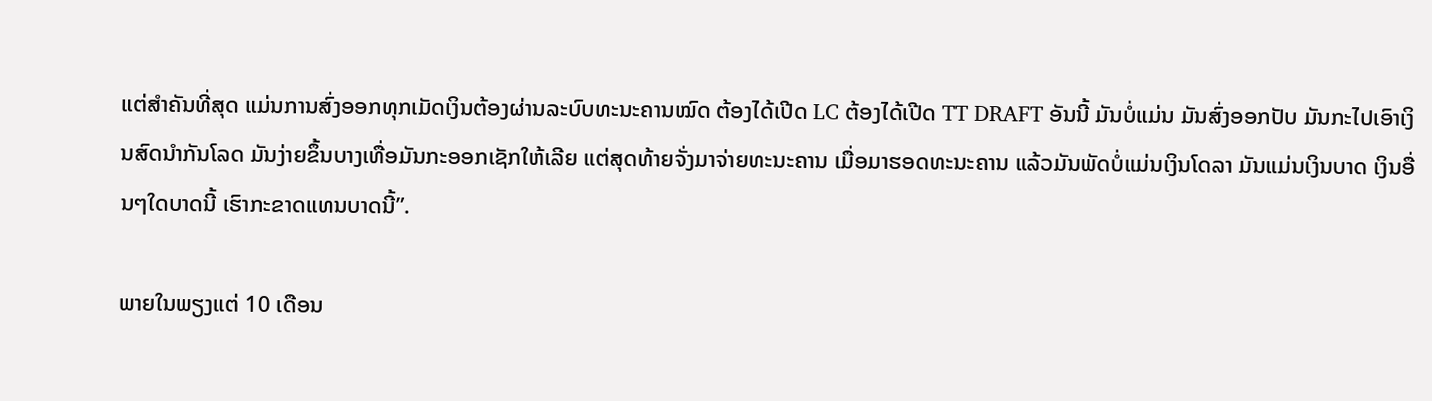ແຕ່ສໍາຄັນທີ່ສຸດ ແມ່ນການສົ່ງອອກທຸກເມັດເງິນຕ້ອງຜ່ານລະບົບທະນະຄານໝົດ ຕ້ອງໄດ້ເປີດ LC ຕ້ອງໄດ້ເປີດ TT DRAFT ອັນນີ້ ມັນບໍ່ແມ່ນ ມັນສົ່ງອອກປັບ ມັນກະໄປເອົາເງິນສົດນໍາກັນໂລດ ມັນງ່າຍຂຶ້ນບາງເທື່ອມັນກະອອກເຊັກໃຫ້ເລີຍ ແຕ່ສຸດທ້າຍຈັ່ງມາຈ່າຍທະນະຄານ ເມື່ອມາຮອດທະນະຄານ ແລ້ວມັນພັດບໍ່ແມ່ນເງິນໂດລາ ມັນແມ່ນເງິນບາດ ເງິນອື່ນໆໃດບາດນີ້ ເຮົາກະຂາດແທນບາດນີ້”.

ພາຍໃນພຽງແຕ່ 10 ເດືອນ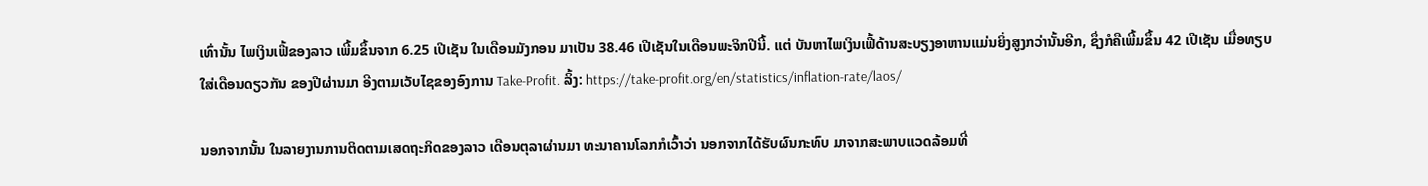ເທົ່ານັ້ນ ໄພເງິນເຟີ້ຂອງລາວ ເພີ້ມຂຶ້ນຈາກ 6.25 ເປີເຊັນ ໃນເດືອນມັງກອນ ມາເປັນ 38.46 ເປີເຊັນໃນເດືອນພະຈິກປີນີ້. ແຕ່ ບັນຫາໄພເງິນເຟີ້ດ້ານສະບຽງອາຫານແມ່ນຍິ່ງສູງກວ່ານັ້ນອີກ, ຊຶ່ງກໍຄືເພີ້ມຂຶ້ນ 42 ເປີເຊັນ ເມື່ອທຽບໃສ່ເດືອນດຽວກັນ ຂອງປີຜ່ານມາ ອີງຕາມເວັບໄຊຂອງອົງການ Take-Profit. ລິ້ງ: https://take-profit.org/en/statistics/inflation-rate/laos/

ນອກຈາກນັ້ນ ໃນລາຍງານການຕິດຕາມເສດຖະກິດຂອງລາວ ເດືອນຕຸລາຜ່ານມາ ທະນາຄານໂລກກໍເວົ້າວ່າ ນອກຈາກໄດ້ຮັບຜົນກະທົບ ມາຈາກສະພາບແວດລ້ອມທີ່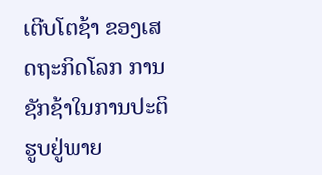ເຕີບໂຕຊ້າ ຂອງເສດຖະກິດໂລກ ການຊັກຊ້າໃນການປະຕິຮູບຢູ່ພາຍ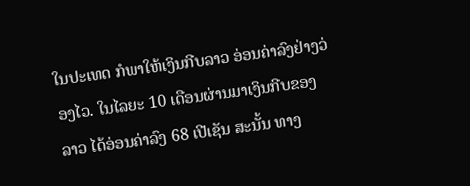ໃນປະເທດ ກໍພາໃຫ້ເງິນກີບລາວ ອ່ອນຄ່າລົງຢ່າງວ່ອງໄວ. ໃນໄລຍະ 10 ເດືອນຜ່ານມາເງິນກີບຂອງລາວ ໄດ້ອ່ອນຄ່າລົງ 68 ເປີເຊັນ ສະນັ້ນ ທາງ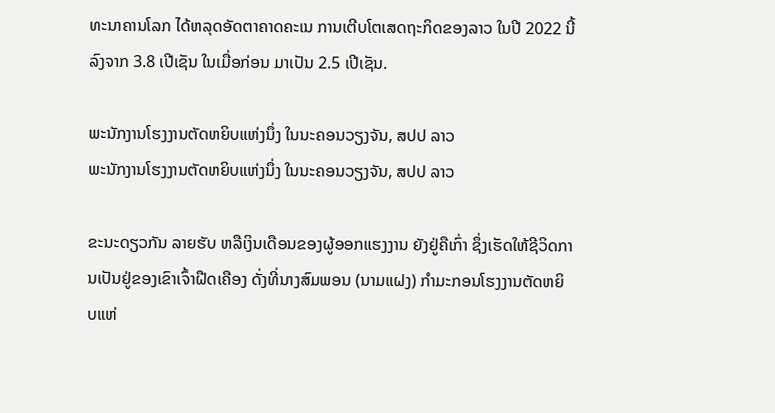ທະນາຄານໂລກ ໄດ້ຫລຸດອັດຕາຄາດຄະເນ ການເຕີບໂຕເສດຖະກິດຂອງລາວ ໃນປີ 2022 ນີ້ ລົງຈາກ 3.8 ເປີເຊັນ ໃນເມື່ອກ່ອນ ມາເປັນ 2.5 ເປີເຊັນ.

ພະນັກງານໂຮງງານຕັດຫຍິບແຫ່ງນຶ່ງ ໃນນະຄອນວຽງຈັນ, ສປປ ລາວ
ພະນັກງານໂຮງງານຕັດຫຍິບແຫ່ງນຶ່ງ ໃນນະຄອນວຽງຈັນ, ສປປ ລາວ

ຂະນະດຽວກັນ ລາຍຮັບ ຫລືເງິນເດືອນຂອງຜູ້ອອກແຮງງານ ຍັງຢູ່ຄືເກົ່າ ຊຶ່ງເຮັດໃຫ້ຊີວິດການເປັນຢູ່ຂອງເຂົາເຈົ້າຝືດເຄືອງ ດັ່ງທີ່ນາງສົມພອນ (ນາມແຝງ) ກໍາມະກອນໂຮງງານຕັດຫຍິບແຫ່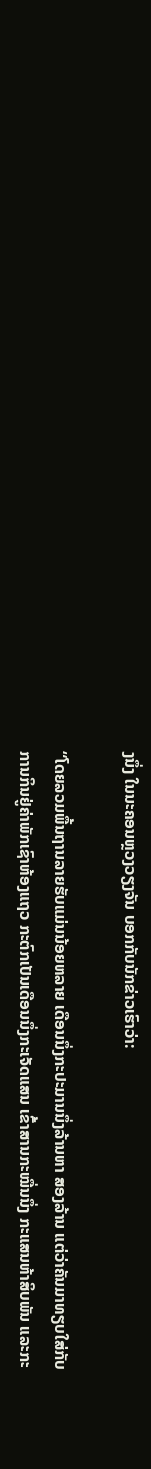ງນຶ່ງ ໃນນະຄອນຫຼວງວຽງຈັນ ບອກກັບນັກຂ່າວເຮົາວ່າ:

“ໂດຍລວມພື້ນຖານລາຍຮັບແມ່ນນ້ອຍຫລາຍ ເດືອນນຶ່ງກະປະມານນຶ່ງລ້ານຫາ ສອງລ້ານ ແຕ່ວ່າຄັນມາທຽບໃສ່ກັບການກິນຢູ່ຄ່າພັກເຊົາຫ້ອງແຖວ ກະຕົກເປັນເດືອນນຶ່ງກະເຈັດແສນ ເຂົ້າສານກະໝື່ນນຶ່ງ ກະແສນຫ້າສິບພັນ ແລະກະ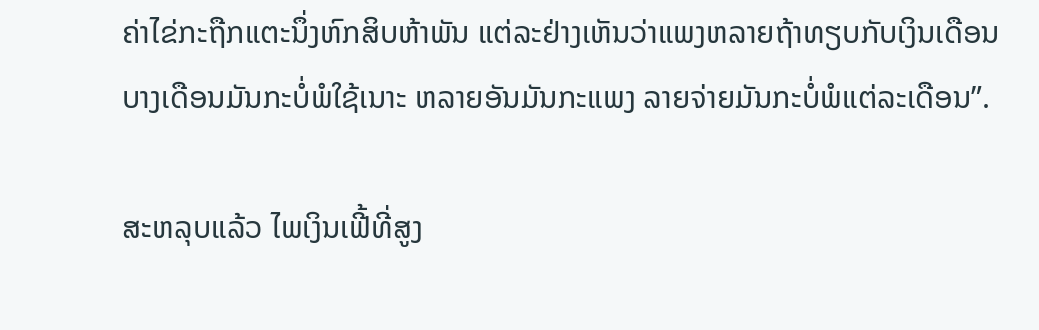ຄ່າໄຂ່ກະຖືກແຕະນຶ່ງຫົກສິບຫ້າພັນ ແຕ່ລະຢ່າງເຫັນວ່າແພງຫລາຍຖ້າທຽບກັບເງິນເດືອນ ບາງເດືອນມັນກະບໍ່ພໍໃຊ້ເນາະ ຫລາຍອັນມັນກະແພງ ລາຍຈ່າຍມັນກະບໍ່ພໍແຕ່ລະເດືອນ”.

ສະຫລຸບແລ້ວ ໄພເງິນເຟີ້ທີ່ສູງ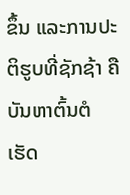ຂຶ້ນ ແລະການປະຕິຮູບທີ່ຊັກຊ້າ ຄືບັນຫາຕົ້ນຕໍ ເຮັດ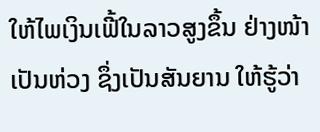ໃຫ້ໄພເງິນເຟີ້ໃນລາວສູງຂຶ້ນ ຢ່າງໜ້າເປັນຫ່ວງ ຊຶ່ງເປັນສັນຍານ ໃຫ້ຮູ້ວ່າ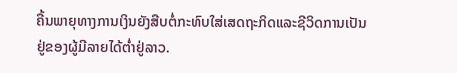ຄື້ນພາຍຸທາງການເງິນຍັງສືບຕໍ່ກະທົບໃສ່ເສດຖະກິດແລະຊີວິດການເປັນຢູ່ຂອງຜູ້ມີລາຍໄດ້ຕໍ່າຢູ່ລາວ.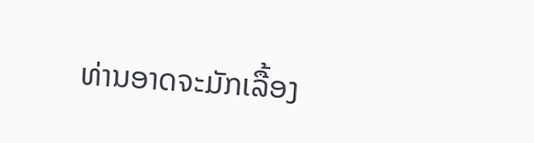ທ່ານອາດຈະມັກເລື້ອງ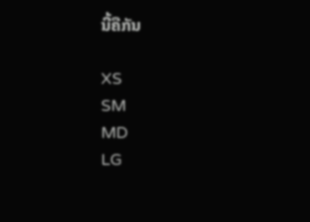ນີ້ຄືກັນ

XS
SM
MD
LG